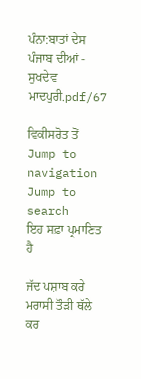ਪੰਨਾ:ਬਾਤਾਂ ਦੇਸ ਪੰਜਾਬ ਦੀਆਂ - ਸੁਖਦੇਵ ਮਾਦਪੁਰੀ.pdf/67

ਵਿਕੀਸਰੋਤ ਤੋਂ
Jump to navigation Jump to search
ਇਹ ਸਫ਼ਾ ਪ੍ਰਮਾਣਿਤ ਹੈ

ਜੱਦ ਪਸ਼ਾਬ ਕਰੇ ਮਰਾਸੀ ਤੌੜੀ ਥੱਲੇ ਕਰ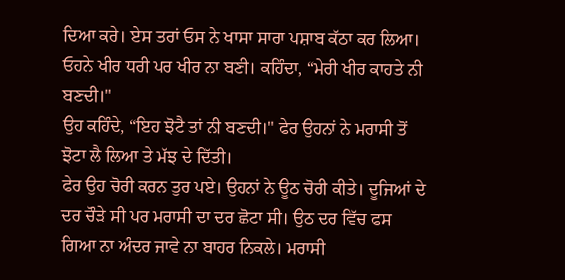ਦਿਆ ਕਰੇ। ਏਸ ਤਰਾਂ ਓਸ ਨੇ ਖਾਸਾ ਸਾਰਾ ਪਸ਼ਾਬ ਕੱਠਾ ਕਰ ਲਿਆ। ਓਹਨੇ ਖੀਰ ਧਰੀ ਪਰ ਖੀਰ ਨਾ ਬਣੀ। ਕਹਿੰਦਾ, “ਮੇਰੀ ਖੀਰ ਕਾਹਤੇ ਨੀ ਬਣਦੀ।"
ਉਹ ਕਹਿੰਦੇ, “ਇਹ ਝੋਟੈ ਤਾਂ ਨੀ ਬਣਦੀ।" ਫੇਰ ਉਹਨਾਂ ਨੇ ਮਰਾਸੀ ਤੋਂ ਝੋਟਾ ਲੈ ਲਿਆ ਤੇ ਮੱਝ ਦੇ ਦਿੱਤੀ।
ਫੇਰ ਉਹ ਚੋਰੀ ਕਰਨ ਤੁਰ ਪਏ। ਉਹਨਾਂ ਨੇ ਊਠ ਚੋਰੀ ਕੀਤੇ। ਦੂਜਿਆਂ ਦੇ ਦਰ ਚੌੜੇ ਸੀ ਪਰ ਮਰਾਸੀ ਦਾ ਦਰ ਛੋਟਾ ਸੀ। ਉਠ ਦਰ ਵਿੱਚ ਫਸ ਗਿਆ ਨਾ ਅੰਦਰ ਜਾਵੇ ਨਾ ਬਾਹਰ ਨਿਕਲੇ। ਮਰਾਸੀ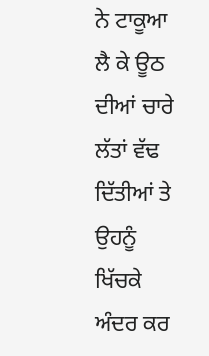ਨੇ ਟਾਕੂਆ ਲੈ ਕੇ ਊਠ ਦੀਆਂ ਚਾਰੇ ਲੱਤਾਂ ਵੱਢ ਦਿੱਤੀਆਂ ਤੇ ਉਹਨੂੰ ਖਿੱਚਕੇ ਅੰਦਰ ਕਰ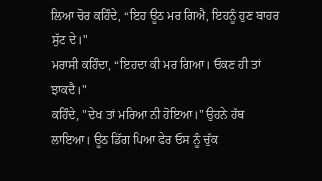ਲਿਆ ਚੋਰ ਕਹਿੰਦੇ, “ਇਹ ਊਠ ਮਰ ਗਿਐ, ਇਹਨੂੰ ਹੁਣ ਬਾਹਰ ਸੁੱਟ ਦੇ।"
ਮਰਾਸੀ ਕਹਿੰਦਾ, “ਇਹਦਾ ਕੀ ਮਰ ਗਿਆ। ਓਕਣ ਹੀ ਤਾਂ ਝਾਕਦੈ।"
ਕਹਿੰਦੇ, "ਦੇਖ ਤਾਂ ਮਰਿਆ ਨੀ ਹੋਇਆ।" ਉਹਨੇ ਹੱਥ ਲਾਇਆ। ਊਠ ਡਿੱਗ ਪਿਆ ਫੇਰ ਓਸ ਨੂੰ ਚੁੱਕ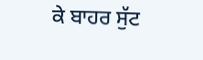ਕੇ ਬਾਹਰ ਸੁੱਟ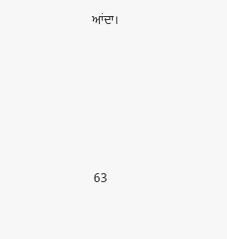ਆਂਦਾ।










63